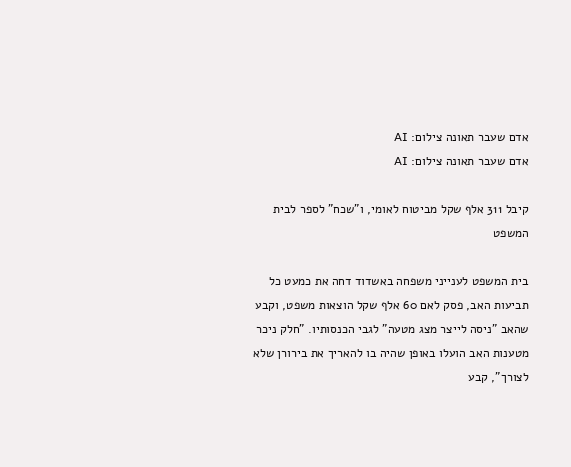אדם שעבר תאונה צילום: AI
אדם שעבר תאונה צילום: AI

קיבל 311 אלף שקל מביטוח לאומי, ו"שכח" לספר לבית המשפט

בית המשפט לענייני משפחה באשדוד דחה את כמעט כל תביעות האב, פסק לאם 60 אלף שקל הוצאות משפט, וקבע שהאב "ניסה לייצר מצג מטעה" לגבי הכנסותיו. "חלק ניכר מטענות האב הועלו באופן שהיה בו להאריך את בירורן שלא לצורך", קבע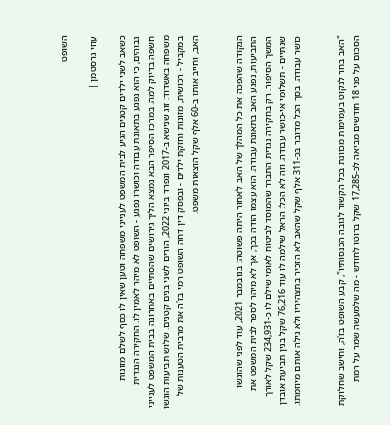השופט

עוזי גרסטמן |

כשאב לשני ילדים קטנים הגיע לבית המשפט לענייני משפחה וטען שאין לו כסף לשלם מזונות גבוהים, כי הוא נפגע בתאונת עבודה וכושרו נפגע - השופט לא מיהר לאמין לו. החקירה הנגדית חשפה בדיוק למה. במרכז הסיפר הבא נמצא הליך גירושים שהסתיים באחרונה בבית המשפט לענייני משפחה באשדוד: זוג שנישא ב-2017 ונפרד ביוני 2022, הורים לשני בנים קטנים. שלוש תביעות הוגשו במקביל - רכושית, מזונות וחזקת ילדים - ובפסק דין דחה השופט רמי בז'ה את מרבית הטענות של האב, וחייב אותו ב-60 אלף שקל הוצאות משפט.


הנקודה שהפכה את כל המהלך של האב לאחור היתה פשוטה: בנובמבר 2021, עוד לפני שהוגשו התביעות, נפגע האב בתאונת עבודה. הוא עצמו הודה בכך, אך לא מיהר לספר לבית המשפט את המשך הסיפור. רק בחקירה נגדית התברר שהמוסד לביטוח לאומי שילם לו כ-234,931 שקל לאורך שנתיים - תשלומי אי-כושר עבודה. וזה לא הכל: הראל שילמה לו עוד 76,216 שקל בגין תביעת אובדן כושר עבודה. בסך הכל מדובר בכ-311 אלף שקל שהאב לא הזכיר בתצהיריו ולא גילה אותם מיוזמתו.


"האב בחר לנקוט בעמימות מכוונת בכל הקשור לגובה הכנסותיו", קבע השופט בז'ה, וחישב שחלוקת הסכום על פני 18 חודשים מביאה לכ-17,285 שקל ברוטו לחודש - מה שלמעשה שמר על רמת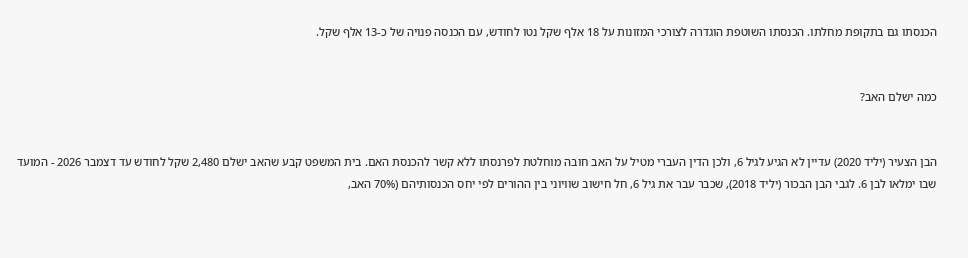הכנסתו גם בתקופת מחלתו. הכנסתו השוטפת הוגדרה לצורכי המזונות על 18 אלף שקל נטו לחודש, עם הכנסה פנויה של כ-13 אלף שקל.


כמה ישלם האב?


הבן הצעיר (יליד 2020) עדיין לא הגיע לגיל 6, ולכן הדין העברי מטיל על האב חובה מוחלטת לפרנסתו ללא קשר להכנסת האם. בית המשפט קבע שהאב ישלם 2,480 שקל לחודש עד דצמבר 2026 - המועד שבו ימלאו לבן 6. לגבי הבן הבכור (יליד 2018), שכבר עבר את גיל 6, חל חישוב שוויוני בין ההורים לפי יחס הכנסותיהם (70% האב,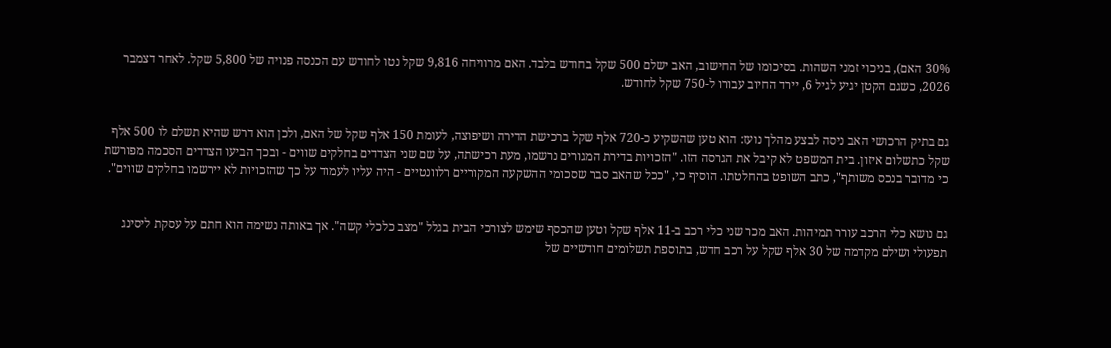30% האם), בניכוי זמני השהות. בסיכומו של החישוב, האב ישלם 500 שקל בחודש בלבד. האם מרוויחה 9,816 שקל נטו לחודש עם הכנסה פנויה של 5,800 שקל. לאחר דצמבר 2026, כשגם הקטן יגיע לגיל 6, יירד החיוב עבורו ל-750 שקל לחודש.


גם בתיק הרכושי האב ניסה לבצע מהלך נועז: הוא טען שהשקיע כ-720 אלף שקל ברכישת הדירה ושיפוצה, לעומת 150 אלף שקל של האם, ולכן הוא דרש שהיא תשלם לו 500 אלף שקל כתשלום איזון. בית המשפט לא קיבל את הגרסה הזו. "הזכויות בדירת המגורים נרשמו, מעת רכישתה, על שם שני הצדדים בחלקים שווים - ובכך הביעו הצדדים הסכמה מפורשת כי מדובר בנכס משותף", כתב השופט בהחלטתו. הוסיף כי, "ככל שהאב סבר שסכומי ההשקעה המקוריים רלוונטיים - היה עליו לעמוד על כך שהזכויות לא יירשמו בחלקים שווים".


גם נושא כלי הרכב עורר תמיהות. האב מכר שני כלי רכב ב-11 אלף שקל וטען שהכסף שימש לצורכי הבית בגלל "מצב כלכלי קשה". אך באותה נשימה הוא חתם על עסקת ליסינג תפעולי ושילם מקדמה של 30 אלף שקל על רכב חדש, בתוספת תשלומים חודשיים של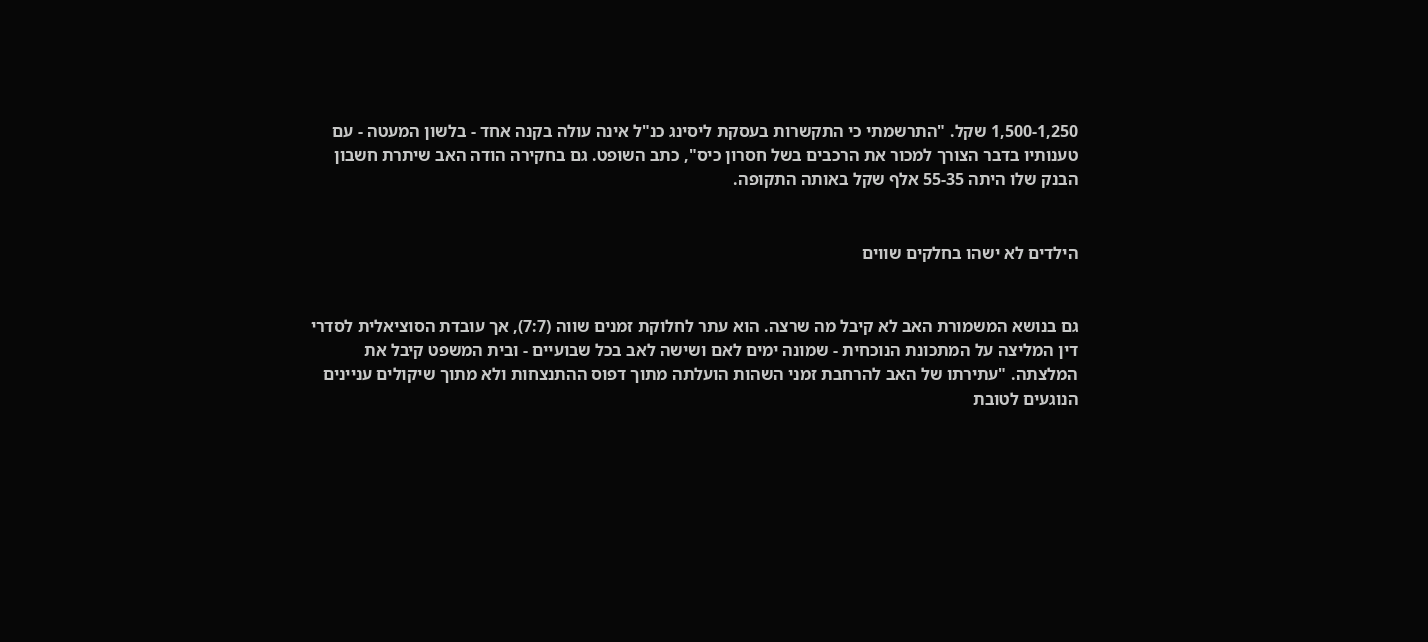1,500-1,250 שקל. "התרשמתי כי התקשרות בעסקת ליסינג כנ"ל אינה עולה בקנה אחד - בלשון המעטה - עם טענותיו בדבר הצורך למכור את הרכבים בשל חסרון כיס", כתב השופט. גם בחקירה הודה האב שיתרת חשבון הבנק שלו היתה 55-35 אלף שקל באותה התקופה.


הילדים לא ישהו בחלקים שווים


גם בנושא המשמורת האב לא קיבל מה שרצה. הוא עתר לחלוקת זמנים שווה (7:7), אך עובדת הסוציאלית לסדרי דין המליצה על המתכונת הנוכחית - שמונה ימים לאם ושישה לאב בכל שבועיים - ובית המשפט קיבל את המלצתה. "עתירתו של האב להרחבת זמני השהות הועלתה מתוך דפוס ההתנצחות ולא מתוך שיקולים עניינים הנוגעים לטובת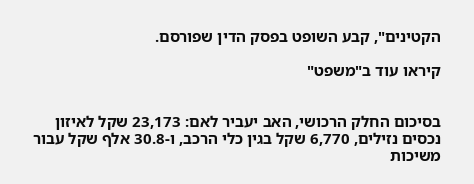הקטינים", קבע השופט בפסק הדין שפורסם.

קיראו עוד ב"משפט"


בסיכום החלק הרכושי, האב יעביר לאם: 23,173 שקל לאיזון נכסים נזילים, 6,770 שקל בגין כלי הרכב, ו-30.8 אלף שקל עבור משיכות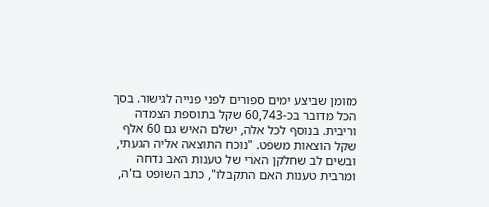מזומן שביצע ימים ספורים לפני פנייה לגישור. בסך הכל מדובר בכ-60,743 שקל בתוספת הצמדה וריבית. בנוסף לכל אלה, ישלם האיש גם 60 אלף שקל הוצאות משפט. "נוכח התוצאה אליה הגעתי, ובשים לב שחלקן הארי של טענות האב נדחה ומרבית טענות האם התקבלו", כתב השופט בז'ה,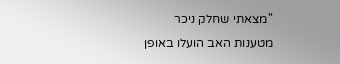"מצאתי שחלק ניכר מטענות האב הועלו באופן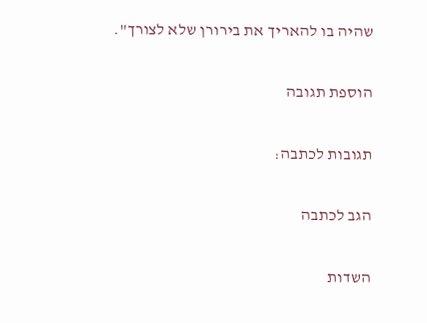שהיה בו להאריך את בירורן שלא לצורך".

הוספת תגובה

תגובות לכתבה:

הגב לכתבה

השדות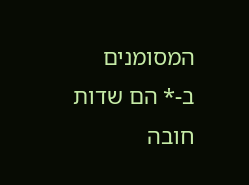המסומנים ב-* הם שדות חובה